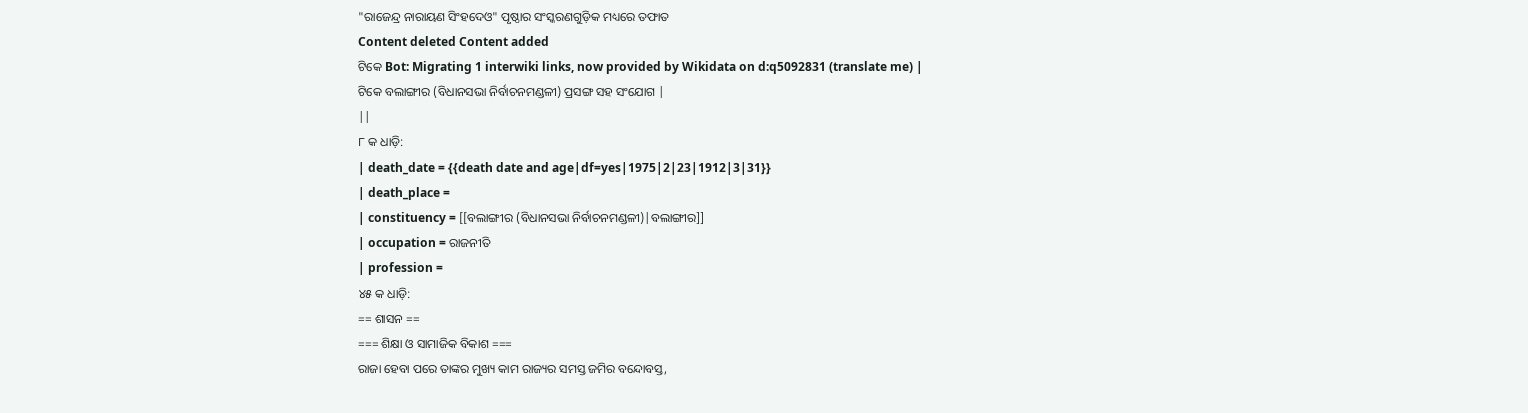"ରାଜେନ୍ଦ୍ର ନାରାୟଣ ସିଂହଦେଓ" ପୃଷ୍ଠାର ସଂସ୍କରଣଗୁଡ଼ିକ ମଧ୍ୟରେ ତଫାତ
Content deleted Content added
ଟିକେ Bot: Migrating 1 interwiki links, now provided by Wikidata on d:q5092831 (translate me) |
ଟିକେ ବଲାଙ୍ଗୀର (ବିଧାନସଭା ନିର୍ବାଚନମଣ୍ଡଳୀ) ପ୍ରସଙ୍ଗ ସହ ସଂଯୋଗ |
||
୮ କ ଧାଡ଼ି:
| death_date = {{death date and age|df=yes|1975|2|23|1912|3|31}}
| death_place =
| constituency = [[ବଲାଙ୍ଗୀର (ବିଧାନସଭା ନିର୍ବାଚନମଣ୍ଡଳୀ)|ବଲାଙ୍ଗୀର]]
| occupation = ରାଜନୀତି
| profession =
୪୫ କ ଧାଡ଼ି:
== ଶାସନ ==
=== ଶିକ୍ଷା ଓ ସାମାଜିକ ବିକାଶ ===
ରାଜା ହେବା ପରେ ତାଙ୍କର ମୁଖ୍ୟ କାମ ରାଜ୍ୟର ସମସ୍ତ ଜମିର ବନ୍ଦୋବସ୍ତ,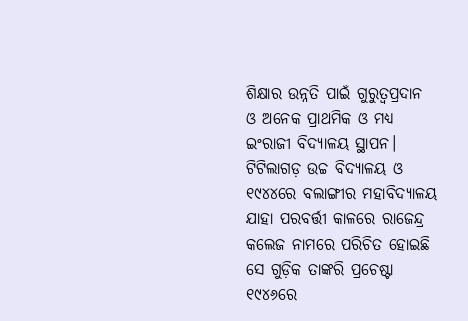ଶିକ୍ଷାର ଉନ୍ନତି ପାଇଁ ଗୁରୁତ୍ୱପ୍ରଦାନ ଓ ଅନେକ ପ୍ରାଥମିକ ଓ ମଧ୍ୟ ଇଂରାଜୀ ବିଦ୍ୟାଳୟ ସ୍ଥାପନ। ଟିଟିଲାଗଡ଼ ଉଚ୍ଚ ବିଦ୍ୟାଳୟ ଓ ୧୯୪୪ରେ ବଲାଙ୍ଗୀର ମହାବିଦ୍ୟାଳୟ ଯାହା ପରବର୍ତ୍ତୀ କାଳରେ ରାଜେନ୍ଦ୍ର କଲେଜ ନାମରେ ପରିଚିତ ହୋଇଛି ସେ ଗୁଡ଼ିକ ତାଙ୍କରି ପ୍ରଚେଷ୍ଟା
୧୯୪୬ରେ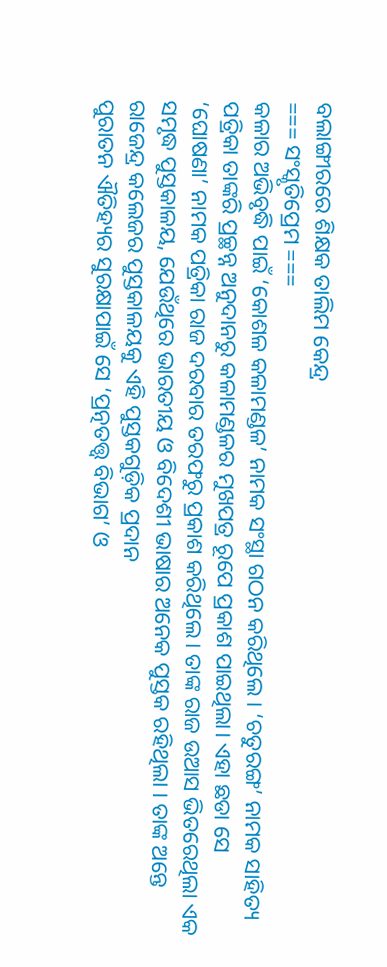ବଲାଙ୍ଗୀରରେ ଶିକ୍ଷକ ତାଲିମ କେନ୍ଦ୍ର
=== ସଂସ୍କୃତିପ୍ରେମ ===
କଳାର ଅଭିବୃଦ୍ଧି ପାଇଁ ‘କୋଶଳ କଳାମଣ୍ଡଳ’ ନାମକ ସଂସ୍ଥା ଗଠନ କରିଥିଲେ । ‘ଚତୁରଙ୍ଗ’ ନାମକ ସାହିତ୍ୟ ପତ୍ରିକା ତାଙ୍କରି ପ୍ରଚ୍ଛନ୍ନ ଅନୁଦାନରୁ କଳାମଣ୍ଡଳର ମୁଖପତ୍ର ରୂପେ ପ୍ରକାଶ ପାଇଥିଲା। ଏହା ଛଡା ସେ ‘ଘୋଷଣା’ ନାମକ ପତ୍ରିକା ରାଜ ଦରବାର ତରଫରୁ ପ୍ରକାଶ କରିଥିଲେ। ତାଙ୍କ ରାଜ ଉଆସ ଭିତରେଥିଲା ଏକ ସମୃଦ୍ଧ ପୁସ୍ତକାଳୟ, ଯେଉଁଥିରେ ଭାରତୀୟ ଓ ବିଦେଶୀ ଭାଷାର ଅନେକ ପୁସ୍ତକ ରହିଥିଲା । ତାଙ୍କ ଅନ୍ତେ ରାଜେନ୍ଦ୍ର କଲେଜର ପୁସ୍ତକାଳୟକୁ ଏହି ପୁସ୍ତକଗୁଡ଼ିକ ପ୍ରଦାନ
ପୁରାତନ ଐତିହ୍ୟର ସୁରକ୍ଷାପାଇଁ ସେ ‘ପ୍ରତ୍ନତତ୍ତ୍ୱ ବିଭାଗ’ ଓ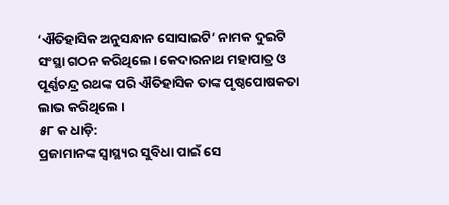‘ଐତିହାସିକ ଅନୁସନ୍ଧାନ ସୋସାଇଟି’ ନାମକ ଦୁଇଟି ସଂସ୍ଥା ଗଠନ କରିଥିଲେ। କେଦାରନାଥ ମହାପାତ୍ର ଓ ପୂର୍ଣ୍ଣଚନ୍ଦ୍ର ରଥଙ୍କ ପରି ଐତିହାସିକ ତାଙ୍କ ପୃଷ୍ଠପୋଷକତା ଲାଭ କରିଥିଲେ ।
୫୮ କ ଧାଡ଼ି:
ପ୍ରଜାମାନଙ୍କ ସ୍ୱାସ୍ଥ୍ୟର ସୁବିଧା ପାଇଁ ସେ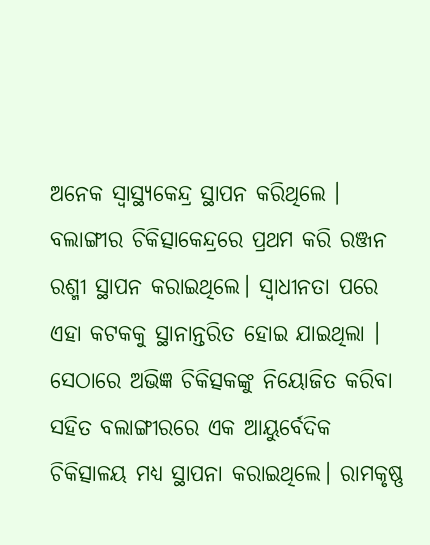ଅନେକ ସ୍ୱାସ୍ଥ୍ୟକେନ୍ଦ୍ର ସ୍ଥାପନ କରିଥିଲେ । ବଲାଙ୍ଗୀର ଚିକିତ୍ସାକେନ୍ଦ୍ରରେ ପ୍ରଥମ କରି ରଞ୍ଜନ ରଶ୍ମୀ ସ୍ଥାପନ କରାଇଥିଲେ। ସ୍ୱାଧୀନତା ପରେ ଏହା କଟକକୁ ସ୍ଥାନାନ୍ତରିତ ହୋଇ ଯାଇଥିଲା । ସେଠାରେ ଅଭିଜ୍ଞ ଚିକିତ୍ସକଙ୍କୁ ନିୟୋଜିତ କରିବା ସହିତ ବଲାଙ୍ଗୀରରେ ଏକ ଆୟୁର୍ବେଦିକ ଚିକିତ୍ସାଳୟ ମଧ୍ୟ ସ୍ଥାପନା କରାଇଥିଲେ। ରାମକୃଷ୍ଣ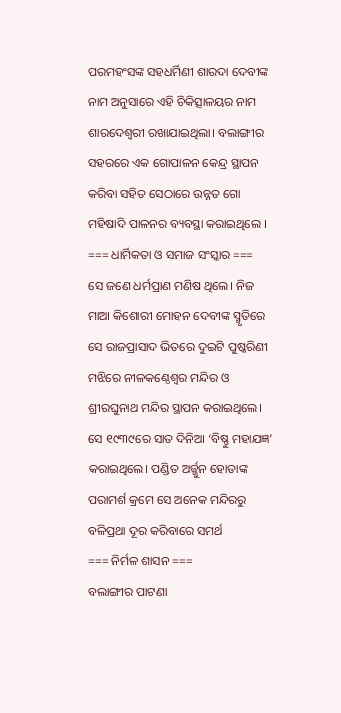ପରମହଂସଙ୍କ ସହଧର୍ମିଣୀ ଶାରଦା ଦେବୀଙ୍କ ନାମ ଅନୁସାରେ ଏହି ଚିକିତ୍ସାଳୟର ନାମ ଶାରଦେଶ୍ୱରୀ ରଖାଯାଇଥିଲା। ବଲାଙ୍ଗୀର ସହରରେ ଏକ ଗୋପାଳନ କେନ୍ଦ୍ର ସ୍ଥାପନ କରିବା ସହିତ ସେଠାରେ ଉନ୍ନତ ଗୋ ମହିଷାଦି ପାଳନର ବ୍ୟବସ୍ଥା କରାଇଥିଲେ ।
=== ଧାର୍ମିକତା ଓ ସମାଜ ସଂସ୍କାର ===
ସେ ଜଣେ ଧର୍ମପ୍ରାଣ ମଣିଷ ଥିଲେ। ନିଜ ମାଆ କିଶୋରୀ ମୋହନ ଦେବୀଙ୍କ ସ୍ମୃତିରେ ସେ ରାଜପ୍ରାସାଦ ଭିତରେ ଦୁଇଟି ପୁଷ୍କରିଣୀ ମଝିରେ ନୀଳକଣ୍ଠେଶ୍ୱର ମନ୍ଦିର ଓ ଶ୍ରୀରଘୁନାଥ ମନ୍ଦିର ସ୍ଥାପନ କରାଇଥିଲେ। ସେ ୧୯୩୯ରେ ସାତ ଦିନିଆ ‘ବିଷ୍ଣୁ ମହାଯଜ୍ଞ’ କରାଇଥିଲେ। ପଣ୍ଡିତ ଅର୍ଜ୍ଜୁନ ହୋତାଙ୍କ ପରାମର୍ଶ କ୍ରମେ ସେ ଅନେକ ମନ୍ଦିରରୁ ବଳିପ୍ରଥା ଦୂର କରିବାରେ ସମର୍ଥ
=== ନିର୍ମଳ ଶାସନ ===
ବଲାଙ୍ଗୀର ପାଟଣା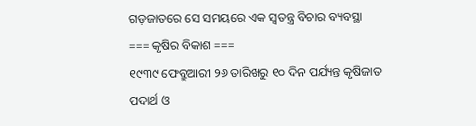ଗଡ଼ଜାତରେ ସେ ସମୟରେ ଏକ ସ୍ୱତନ୍ତ୍ର ବିଚାର ବ୍ୟବସ୍ଥା
=== କୃଷିର ବିକାଶ ===
୧୯୩୯ ଫେବ୍ରୁଆରୀ ୨୬ ତାରିଖରୁ ୧୦ ଦିନ ପର୍ଯ୍ୟନ୍ତ କୃଷିଜାତ ପଦାର୍ଥ ଓ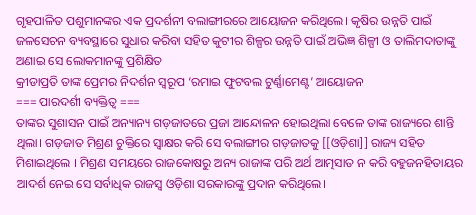ଗୃହପାଳିତ ପଶୁମାନଙ୍କର ଏକ ପ୍ରଦର୍ଶନୀ ବଲାଙ୍ଗୀରରେ ଆୟୋଜନ କରିଥିଲେ। କୃଷିର ଉନ୍ନତି ପାଇଁ ଜଳସେଚନ ବ୍ୟବସ୍ଥାରେ ସୁଧାର କରିବା ସହିତ କୁଟୀର ଶିଳ୍ପର ଉନ୍ନତି ପାଇଁ ଅଭିଜ୍ଞ ଶିଳ୍ପୀ ଓ ତାଲିମଦାତାଙ୍କୁ ଅଣାଇ ସେ ଲୋକମାନଙ୍କୁ ପ୍ରଶିକ୍ଷିତ
କ୍ରୀଡାପ୍ରତି ତାଙ୍କ ପ୍ରେମର ନିଦର୍ଶନ ସ୍ୱରୂପ ‘ରମାଇ ଫୁଟବଲ ଟୁର୍ଣ୍ଣାମେଣ୍ଟ’ ଆୟୋଜନ
=== ପାରଦର୍ଶୀ ବ୍ୟକ୍ତିତ୍ୱ ===
ତାଙ୍କର ସୁଶାସନ ପାଇଁ ଅନ୍ୟାନ୍ୟ ଗଡ଼ଜାତରେ ପ୍ରଜା ଆନ୍ଦୋଳନ ହୋଇଥିଲା ବେଳେ ତାଙ୍କ ରାଜ୍ୟରେ ଶାନ୍ତି ଥିଲା। ଗଡ଼ଜାତ ମିଶ୍ରଣ ଚୁକ୍ତିରେ ସ୍ୱାକ୍ଷର କରି ସେ ବଲାଙ୍ଗୀର ଗଡ଼ଜାତକୁ [[ଓଡ଼ିଶା]] ରାଜ୍ୟ ସହିତ ମିଶାଇଥିଲେ । ମିଶ୍ରଣ ସମୟରେ ରାଜକୋଷରୁ ଅନ୍ୟ ରାଜାଙ୍କ ପରି ଅର୍ଥ ଆତ୍ମସାତ ନ କରି ବହୁଜନହିତାୟର ଆଦର୍ଶ ନେଇ ସେ ସର୍ବାଧିକ ରାଜସ୍ୱ ଓଡ଼ିଶା ସରକାରଙ୍କୁ ପ୍ରଦାନ କରିଥିଲେ।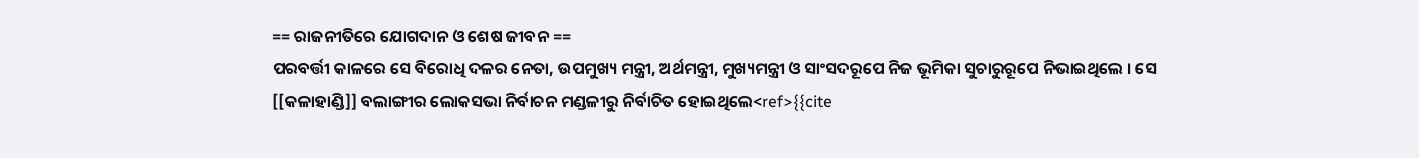== ରାଜନୀତିରେ ଯୋଗଦାନ ଓ ଶେଷ ଜୀବନ ==
ପରବର୍ତ୍ତୀ କାଳରେ ସେ ବିରୋଧି ଦଳର ନେତା, ଉପମୁଖ୍ୟ ମନ୍ତ୍ରୀ, ଅର୍ଥମନ୍ତ୍ରୀ, ମୁଖ୍ୟମନ୍ତ୍ରୀ ଓ ସାଂସଦରୂପେ ନିଜ ଭୂମିକା ସୁଚାରୁରୂପେ ନିଭାଇଥିଲେ । ସେ [[କଳାହାଣ୍ଡି]] ବଲାଙ୍ଗୀର ଲୋକସଭା ନିର୍ବାଚନ ମଣ୍ଡଳୀରୁ ନିର୍ବାଚିତ ହୋଇଥିଲେ<ref>{{cite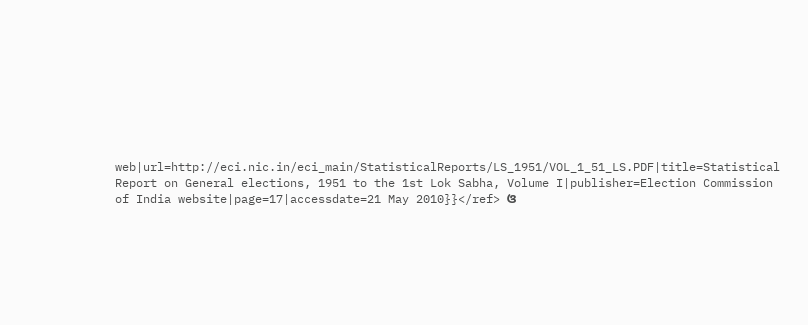web|url=http://eci.nic.in/eci_main/StatisticalReports/LS_1951/VOL_1_51_LS.PDF|title=Statistical Report on General elections, 1951 to the 1st Lok Sabha, Volume I|publisher=Election Commission of India website|page=17|accessdate=21 May 2010}}</ref> ଓ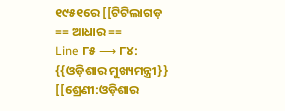୧୯୫୧ରେ [[ଟିଟିଲାଗଡ଼
== ଆଧାର ==
Line ୮୫ ⟶ ୮୪:
{{ଓଡ଼ିଶାର ମୁଖ୍ୟମନ୍ତ୍ରୀ}}
[[ଶ୍ରେଣୀ:ଓଡ଼ିଶାର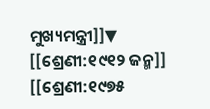ମୁଖ୍ୟମନ୍ତ୍ରୀ]]▼
[[ଶ୍ରେଣୀ:୧୯୧୨ ଜନ୍ମ]]
[[ଶ୍ରେଣୀ:୧୯୭୫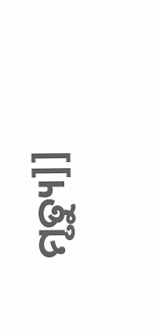ମୃତ୍ୟୁ]]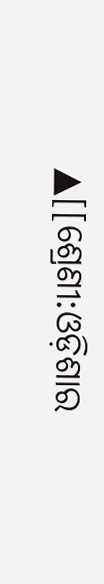▲[[ଶ୍ରେଣୀ:ଓଡ଼ିଶାର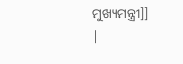ମୁଖ୍ୟମନ୍ତ୍ରୀ]]
|